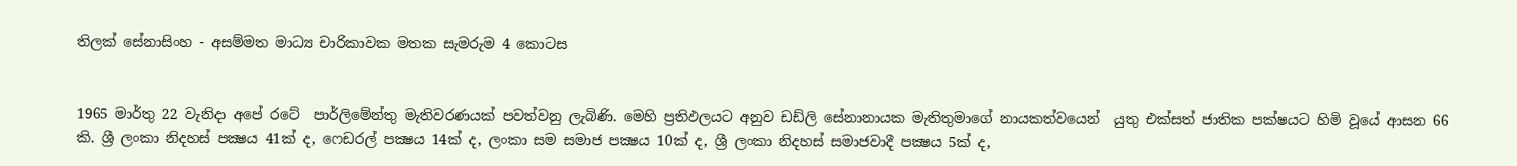තිලක් සේනාසිංහ - අසම්මත මාධ්‍ය චාරිකාවක මතක සැමරුම 4 කොටස


1965 මාර්තු 22 වැනිදා අපේ රටේ  පාර්ලිමේන්තු මැතිවරණයක් පවත්වනු ලැබිණි. මෙහි ප්‍රතිඵලයට අනුව ඩඩ්ලි සේනානායක මැතිතුමාගේ නායකත්වයෙන්  යුතු එක්සත් ජාතික පක්ෂයට හිමි වූයේ ආසන 66 කි. ශ්‍රී ලංකා නිදහස් පක්‍ෂය 41ක් ද, ෆෙඩරල් පක්‍ෂය 14ක් ද, ලංකා සම සමාජ පක්‍ෂය 10ක් ද, ශ්‍රී ලංකා නිදහස් සමාජවාදී පක්‍ෂය 5ක් ද,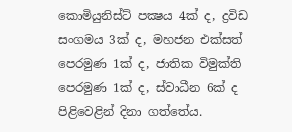කොමියුනිස්ට් පක්‍ෂය 4ක් ද, ද්‍රවිඩ සංගමය 3ක් ද, මහජන එක්සත් පෙරමුණ 1ක් ද, ජාතික විමුක්ති පෙරමුණ 1ක් ද, ස්වාධීන 6ක් ද පිළිවෙළින් දිනා ගත්තේය.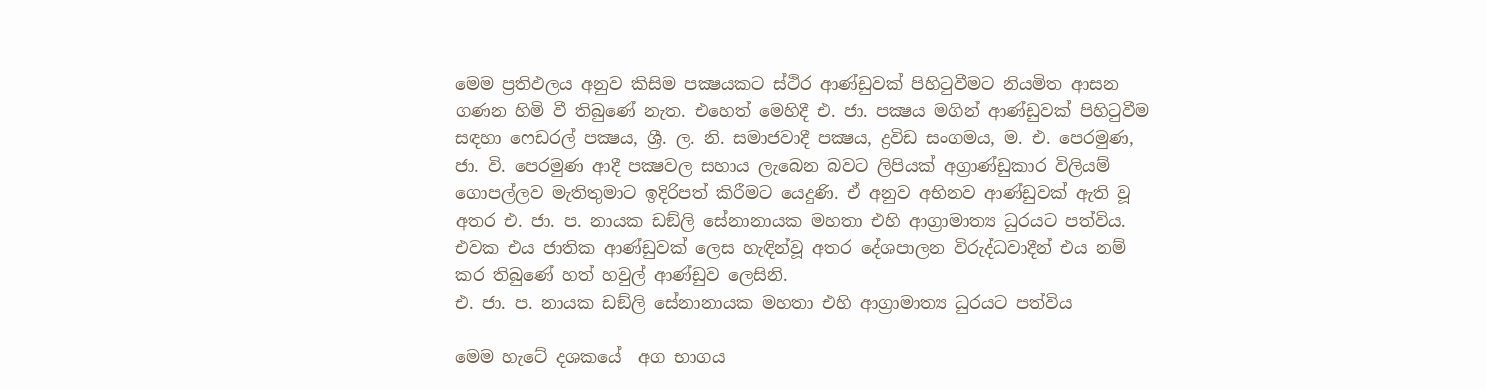මෙම ප්‍රතිඵලය අනුව කිසිම පක්‍ෂයකට ස්ථිර ආණ්ඩුවක් පිහිටුවීමට නියමිත ආසන ගණන හිමි වී තිබුණේ නැත. එහෙත් මෙහිදී එ. ජා. පක්‍ෂය මගින් ආණ්ඩුවක් පිහිටුවීම සඳහා ෆෙඩරල් පක්‍ෂය, ශ්‍රී. ල. නි. සමාජවාදී පක්‍ෂය, ද්‍රවිඩ සංගමය, ම. එ. පෙරමුණ, ජා. වි. පෙරමුණ ආදී පක්‍ෂවල සහාය ලැබෙන බවට ලිපියක් අග්‍රාණ්ඩුකාර විලියම් ගොපල්ලව මැතිතුමාට ඉදිරිපත් කිරීමට යෙදුණි. ඒ අනුව අභිනව ආණ්ඩුවක් ඇති වූ අතර එ. ජා. ප. නායක ඩඞ්ලි සේනානායක මහතා එහි ආග්‍රාමාත්‍ය ධුරයට පත්විය. එවක එය ජාතික ආණ්ඩුවක් ලෙස හැඳින්වූ අතර දේශපාලන විරුද්ධවාදීන් එය නම් කර තිබුණේ හත් හවුල් ආණ්ඩුව ලෙසිනි.
එ. ජා. ප. නායක ඩඞ්ලි සේනානායක මහතා එහි ආග්‍රාමාත්‍ය ධුරයට පත්විය

මෙම හැටේ දශකයේ  අග භාගය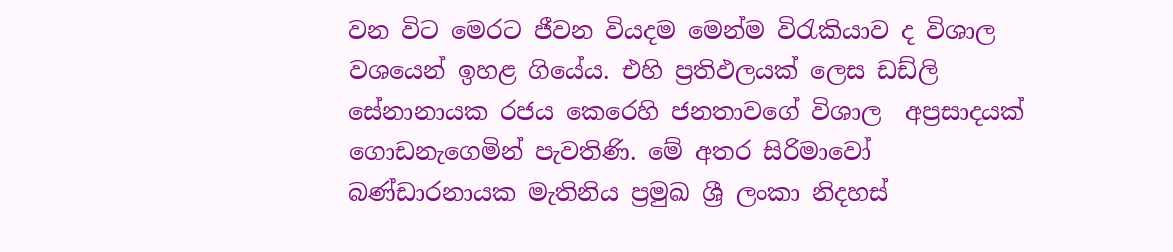වන විට මෙරට ජීවන වියදම මෙන්ම විරැකියාව ද විශාල වශයෙන් ඉහළ ගියේය. එහි ප්‍රතිඵලයක් ලෙස ඩඩ්ලි සේනානායක රජය කෙරෙහි ජනතාවගේ විශාල  අප්‍රසාදයක් ගොඩනැගෙමින් පැවතිණි. මේ අතර සිරිමාවෝ බණ්ඩාරනායක මැතිනිය ප්‍රමුඛ ශ්‍රී ලංකා නිදහස්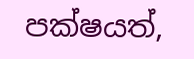පක්ෂයත්,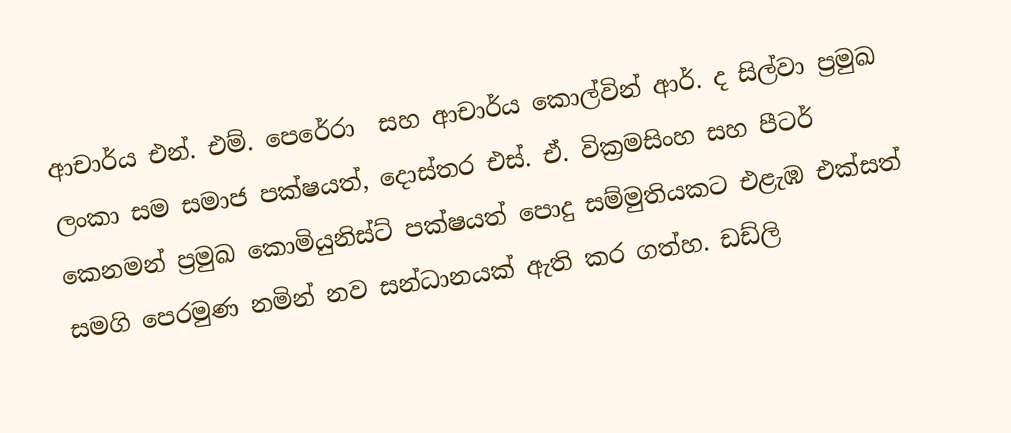ආචාර්ය එන්. එම්. පෙරේරා  සහ ආචාර්ය කොල්වින් ආර්. ද සිල්වා ප්‍රමුඛ ලංකා සම සමාජ පක්ෂයත්, දොස්තර එස්. ඒ. වික්‍රමසිංහ සහ පීටර් කෙනමන් ප්‍රමුඛ කොමියුනිස්ට් පක්ෂයත් පොදු සම්මුතියකට එළැඹ එක්සත් සමගි පෙරමුණ නමින් නව සන්ධානයක් ඇති කර ගත්හ. ඩඩ්ලි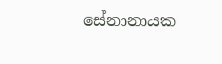සේනානායක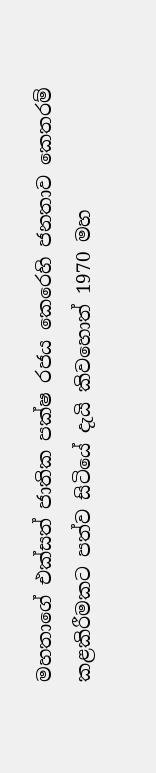මහතාගේ එක්සත් ජාතික පක්ෂ රජය කෙරෙහි ජනතාව කෙතරම් කළකිරීමකට පත්ව සිටියේ දැයි කිවහොත් 1970 මහ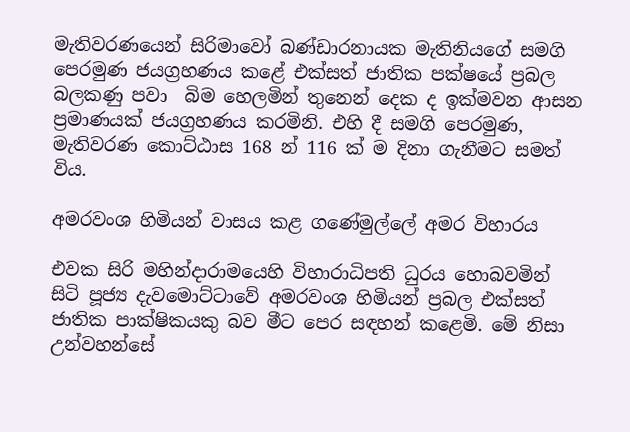මැතිවරණයෙන් සිරිමාවෝ බණ්ඩාරනායක මැතිනියගේ සමගි පෙරමුණ ජයග්‍රහණය කළේ එක්සත් ජාතික පක්ෂයේ ප්‍රබල බලකණු පවා  බිම හෙලමින් තුනෙන් දෙක ද ඉක්මවන ආසන ප්‍රමාණයක් ජයග්‍රහණය කරමිනි. එහි දී සමගි පෙරමුණ, මැතිවරණ කොට්ඨාස 168 න් 116 ක් ම දිනා ගැනීමට සමත් විය.

අමරවංශ හිමියන් වාසය කළ ගණේමුල්ලේ අමර විහාරය

එවක සිරි මහින්දාරාමයෙහි විහාරාධිපති ධුරය හොබවමින් සිටි පූජ්‍ය දැවමොට්ටාවේ අමරවංශ හිමියන් ප්‍රබල එක්සත් ජාතික පාක්ෂිකයකු බව මීට පෙර සඳහන් කළෙමි. මේ නිසා උන්වහන්සේ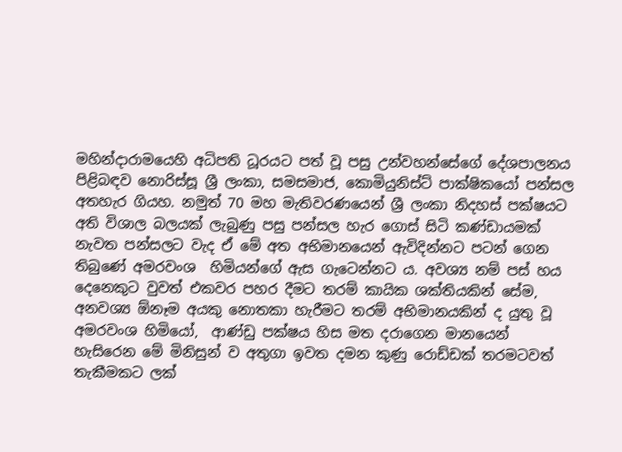මහින්දාරාමයෙහි අධිපති ධූරයට පත් වූ පසු උන්වහන්සේගේ දේශපාලනය පිළිබඳව නොරිස්සූ ශ්‍රී ලංකා, සමසමාජ, කොමියුනිස්ට් පාක්ෂිකයෝ පන්සල අතහැර ගියහ. නමුත් 70 මහ මැතිවරණයෙන් ශ්‍රී ලංකා නිදහස් පක්ෂයට  අති විශාල බලයක් ලැබුණු පසු පන්සල හැර ගොස් සිටි කණ්ඩායමක් නැවත පන්සලට වැද ඒ මේ අත අභිමානයෙන් ඇවිදින්නට පටන් ගෙන තිබුණේ අමරවංශ  හිමියන්ගේ ඇස ගැටෙන්නට ය. අවශ්‍ය නම් පස් හය දෙනෙකුට වුවත් එකවර පහර දීමට තරම් කායික ශක්තියකින් සේම, අනවශ්‍ය ඕනෑම අයකු නොතකා හැරීමට තරම් අභිමානයකින් ද යුතු වූ අමරවංශ හිමියෝ,  ආණ්ඩු පක්ෂය හිස මත දරාගෙන මානයෙන් හැසිරෙන මේ මිනිසුන් ව අතුගා ඉවත දමන කුණු රොඩ්ඩක් තරමටවත් තැකීමකට ලක්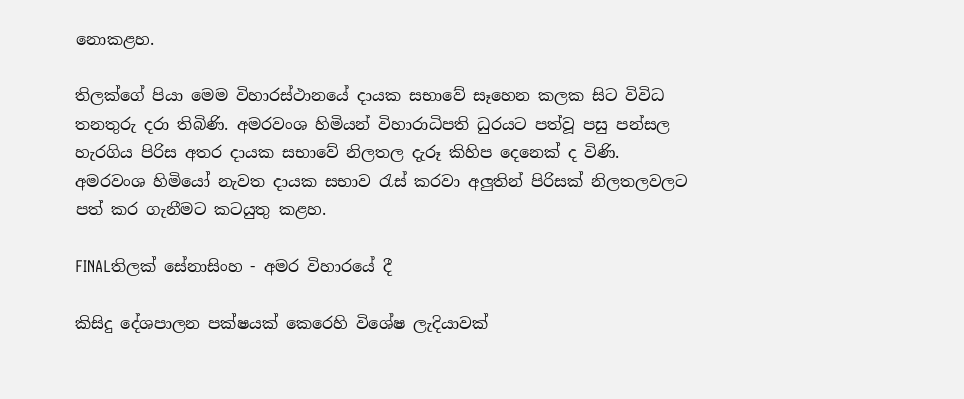නොකළහ.

තිලක්ගේ පියා මෙම විහාරස්ථානයේ දායක සභාවේ සෑහෙන කලක සිට විවිධ තනතුරු දරා තිබිණි. අමරවංශ හිමියන් විහාරාධිපති ධුරයට පත්වූ පසු පන්සල හැරගිය පිරිස අතර දායක සභාවේ නිලතල දැරූ කිහිප දෙනෙක් ද විණි. අමරවංශ හිමියෝ නැවත දායක සභාව රැස් කරවා අලුතින් පිරිසක් නිලතලවලට පත් කර ගැනීමට කටයුතු කළහ.

FINALතිලක් සේනාසිංහ - අමර විහාරයේ දී

කිසිදු දේශපාලන පක්ෂයක් කෙරෙහි විශේෂ ලැදියාවක්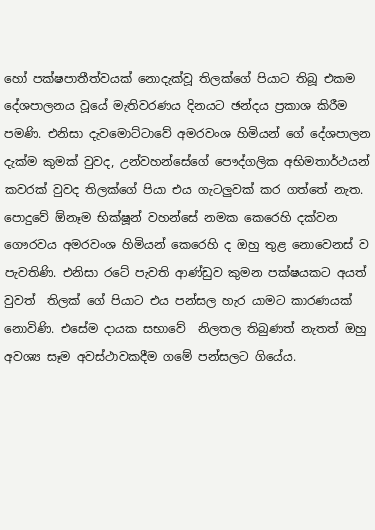හෝ පක්ෂපාතීත්වයක් නොදැක්වූ තිලක්ගේ පියාට තිබූ එකම දේශපාලනය වූයේ මැතිවරණය දිනයට ඡන්දය ප්‍රකාශ කිරීම පමණි. එනිසා දැවමොට්ටාවේ අමරවංශ හිමියන් ගේ දේශපාලන දැක්ම කුමක් වුවද, උන්වහන්සේගේ පෞද්ගලික අභිමතාර්ථයන් කවරක් වුවද තිලක්ගේ පියා එය ගැටලුවක් කර ගත්තේ නැත. පොදුවේ ඕනෑම භික්ෂූන් වහන්සේ නමක කෙරෙහි දක්වන ගෞරවය අමරවංශ හිමියන් කෙරෙහි ද ඔහු තුළ නොවෙනස් ව පැවතිණි. එනිසා රටේ පැවති ආණ්ඩුව කුමන පක්ෂයකට අයත් වුවත්  තිලක් ගේ පියාට එය පන්සල හැර යාමට කාරණයක් නොවිණි. එසේම දායක සභාවේ  නිලතල තිබුණත් නැතත් ඔහු අවශ්‍ය සෑම අවස්ථාවකදීම ගමේ පන්සලට ගියේය.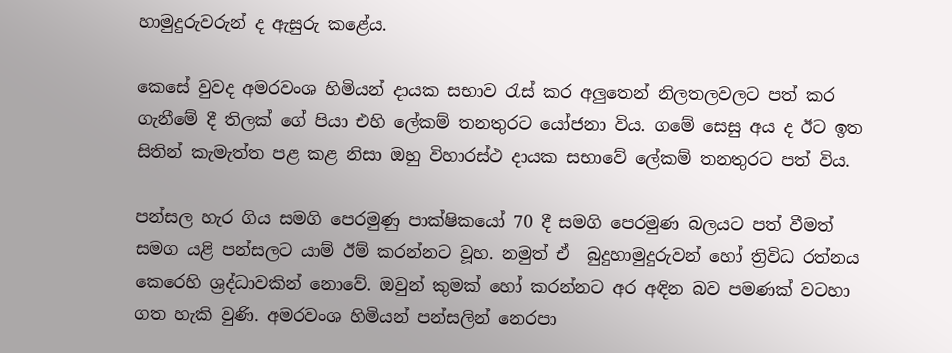හාමුදුරුවරුන් ද ඇසුරු කළේය.

කෙසේ වුවද අමරවංශ හිමියන් දායක සභාව රැස් කර අලුතෙන් නිලතලවලට පත් කර ගැනීමේ දී තිලක් ගේ පියා එහි ලේකම් තනතුරට යෝජනා විය. ගමේ සෙසු අය ද ඊට ඉත සිතින් කැමැත්ත පළ කළ නිසා ඔහු විහාරස්ථ දායක සභාවේ ලේකම් තනතුරට පත් විය.

පන්සල හැර ගිය සමගි පෙරමුණු පාක්ෂිකයෝ 70 දී සමගි පෙරමුණ බලයට පත් වීමත් සමග යළි පන්සලට යාම් ඊම් කරන්නට වූහ. නමුත් ඒ  බුදුහාමුදුරුවන් හෝ ත්‍රිවිධ රත්නය කෙරෙහි ශ්‍රද්ධාවකින් නොවේ. ඔවුන් කුමක් හෝ කරන්නට අර අඳින බව පමණක් වටහා ගත හැකි වුණි. අමරවංශ හිමියන් පන්සලින් නෙරපා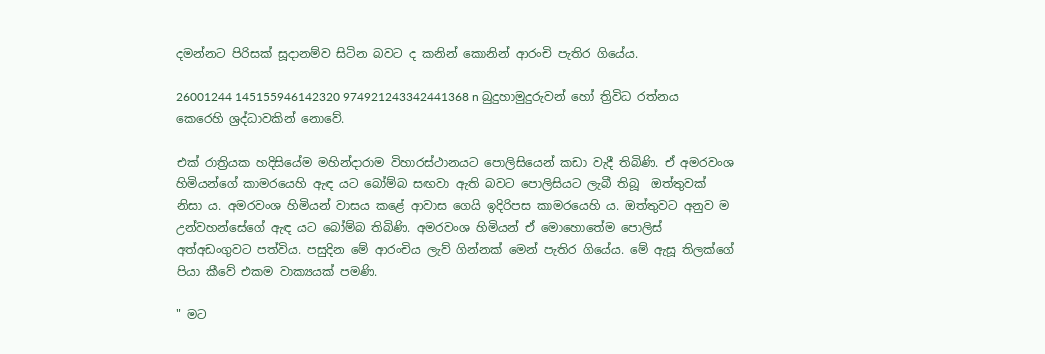දමන්නට පිරිසක් සූදානම්ව සිටින බවට ද කනින් කොනින් ආරංචි පැතිර ගියේය.

26001244 145155946142320 974921243342441368 n බුදුහාමුදුරුවන් හෝ ත්‍රිවිධ රත්නය කෙරෙහි ශ්‍රද්ධාවකින් නොවේ.

එක් රාත්‍රියක හදිසියේම මහින්දාරාම විහාරස්ථානයට පොලිසියෙන් කඩා වැදී තිබිණි. ඒ අමරවංශ හිමියන්ගේ කාමරයෙහි ඇඳ යට බෝම්බ සඟවා ඇති බවට පොලිසියට ලැබී තිබූ  ඔත්තුවක් නිසා ය. අමරවංශ හිමියන් වාසය කළේ ආවාස ගෙයි ඉදිරිපස කාමරයෙහි ය. ඔත්තුවට අනුව ම උන්වහන්සේගේ ඇඳ යට බෝම්බ තිබිණි. අමරවංශ හිමියන් ඒ මොහොතේම පොලිස් අත්අඩංගුවට පත්විය. පසුදින මේ ආරංචිය ලැව් ගින්නක් මෙන් පැතිර ගියේය. මේ ඇසූ තිලක්ගේ පියා කීවේ එකම වාක්‍යයක් පමණි.

" මට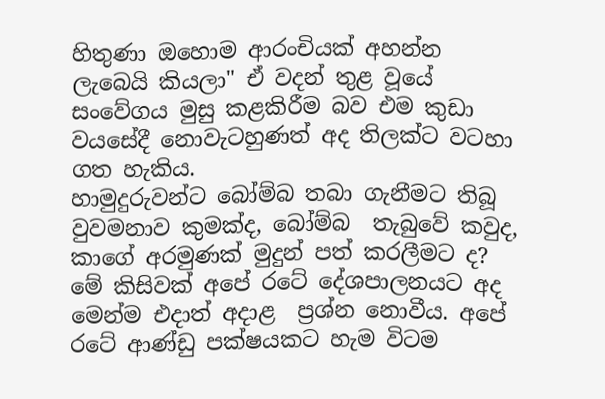හිතුණා ඔහොම ආරංචියක් අහන්න ලැබෙයි කියලා" ඒ වදන් තුළ වූයේ සංවේගය මුසු කළකිරීම බව එම කුඩා වයසේදී නොවැටහුණත් අද තිලක්ට වටහා ගත හැකිය.
හාමුදුරුවන්ට බෝම්බ තබා ගැනීමට තිබූ  වුවමනාව කුමක්ද, බෝම්බ  තැබුවේ කවුද, කාගේ අරමුණක් මුදුන් පත් කරලීමට ද? මේ කිසිවක් අපේ රටේ දේශපාලනයට අද මෙන්ම එදාත් අදාළ  ප්‍රශ්න නොවීය. අපේ රටේ ආණ්ඩු පක්ෂයකට හැම විටම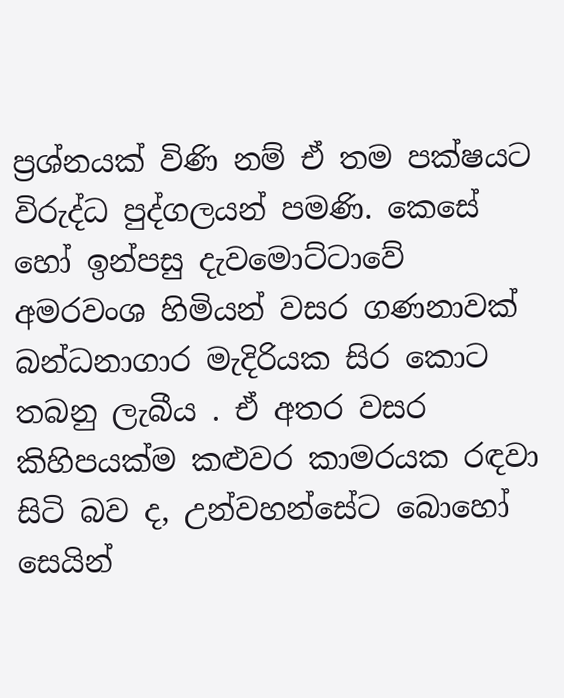ප්‍රශ්නයක් විණි නම් ඒ තම පක්ෂයට විරුද්ධ පුද්ගලයන් පමණි. කෙසේ හෝ ඉන්පසු දැවමොට්ටාවේ අමරවංශ හිමියන් වසර ගණනාවක් බන්ධනාගාර මැදිරියක සිර කොට තබනු ලැබීය . ඒ අතර වසර කිහිපයක්ම කළුවර කාමරයක රඳවා සිටි බව ද, උන්වහන්සේට බොහෝ සෙයින්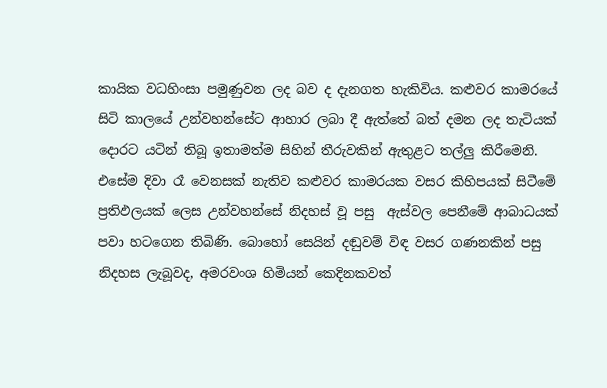කායික වධහිංසා පමුණුවන ලද බව ද දැනගත හැකිවිය. කළුවර කාමරයේ සිටි කාලයේ උන්වහන්සේට ආහාර ලබා දී ඇත්තේ බත් දමන ලද තැටියක් දොරට යටින් තිබූ ඉතාමත්ම සිහින් තීරුවකින් ඇතුළට තල්ලු කිරීමෙනි. එසේම දිවා රෑ වෙනසක් නැතිව කළුවර කාමරයක වසර කිහිපයක් සිටීමේ ප්‍රතිඵලයක් ලෙස උන්වහන්සේ නිදහස් වූ පසු  ඇස්වල පෙනීමේ ආබාධයක් පවා හටගෙන තිබිණි. බොහෝ සෙයින් දඬුවම් විඳ වසර ගණනකින් පසු නිදහස ලැබූවද, අමරවංශ හිමියන් කෙදිනකවත්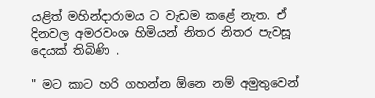යළිත් මහින්දාරාමය ට වැඩම කළේ නැත. ඒ දිනවල අමරවංශ හිමියන් නිතර නිතර පැවසූ දෙයක් තිබිණි .

" මට කාට හරි ගහන්න ඕනෙ නම් අමුතුවෙන්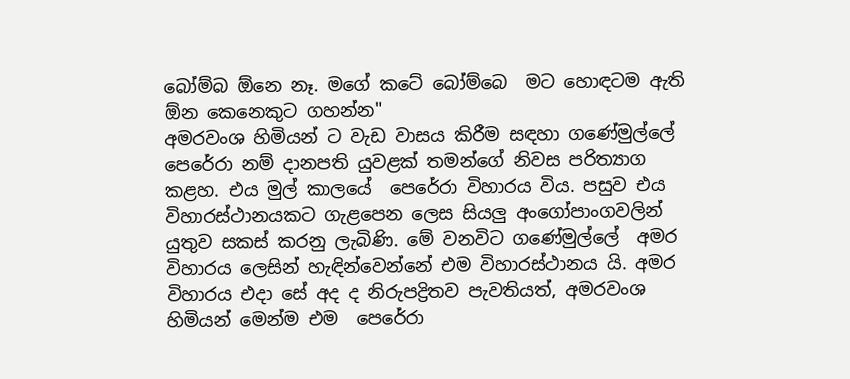බෝම්බ ඕනෙ නෑ. මගේ කටේ බෝම්බෙ  මට හොඳටම ඇති ඕන කෙනෙකුට ගහන්න"
අමරවංශ හිමියන් ට වැඩ වාසය කිරීම සඳහා ගණේමුල්ලේ පෙරේරා නම් දානපති යුවළක් තමන්ගේ නිවස පරිත්‍යාග කළහ. එය මුල් කාලයේ  පෙරේරා විහාරය විය. පසුව එය විහාරස්ථානයකට ගැළපෙන ලෙස සියලු අංගෝපාංගවලින්  යුතුව සකස් කරනු ලැබිණි. මේ වනවිට ගණේමුල්ලේ  අමර විහාරය ලෙසින් හැඳින්වෙන්නේ එම විහාරස්ථානය යි. අමර විහාරය එදා සේ අද ද නිරුපද්‍රිතව පැවතියත්, අමරවංශ හිමියන් මෙන්ම එම  පෙරේරා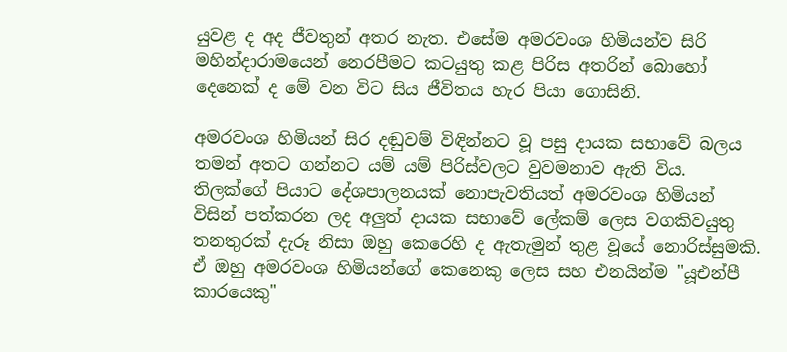යුවළ ද අද ජීවතුන් අතර නැත. එසේම අමරවංශ හිමියන්ව සිරි මහින්දාරාමයෙන් නෙරපීමට කටයුතු කළ පිරිස අතරින් බොහෝ දෙනෙක් ද මේ වන විට සිය ජීවිතය හැර පියා ගොසිනි.

අමරවංශ හිමියන් සිර දඬුවම් විඳින්නට වූ පසු දායක සභාවේ බලය තමන් අතට ගන්නට යම් යම් පිරිස්වලට වුවමනාව ඇති විය.  තිලක්ගේ පියාට දේශපාලනයක් නොපැවතියත් අමරවංශ හිමියන් විසින් පත්කරන ලද අලුත් දායක සභාවේ ලේකම් ලෙස වගකිවයුතු තනතුරක් දැරූ නිසා ඔහු කෙරෙහි ද ඇතැමුන් තුළ වූයේ නොරිස්සුමකි. ඒ ඔහු අමරවංශ හිමියන්ගේ කෙනෙකු ලෙස සහ එනයින්ම "යූඑන්පී කාරයෙකු"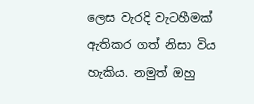ලෙස වැරදි වැටහීමක් ඇතිකර ගත් නිසා විය හැකිය. නමුත් ඔහු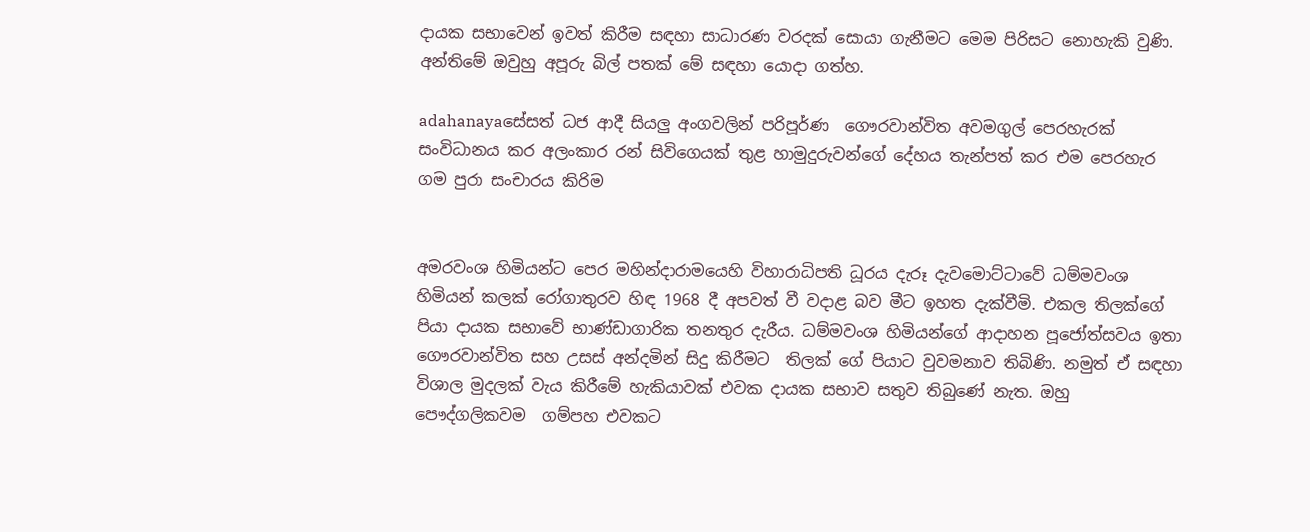දායක සභාවෙන් ඉවත් කිරීම සඳහා සාධාරණ වරදක් සොයා ගැනීමට මෙම පිරිසට නොහැකි වුණි. අන්තිමේ ඔවුහු අපූරු බිල් පතක් මේ සඳහා යොදා ගත්හ.

adahanayaසේසත් ධජ ආදී සියලු අංගවලින් පරිපූර්ණ  ගෞරවාන්විත අවමගුල් පෙරහැරක් සංවිධානය කර අලංකාර රන් සිවිගෙයක් තුළ හාමුදුරුවන්ගේ දේහය තැන්පත් කර එම පෙරහැර ගම පුරා සංචාරය කිරිම


අමරවංශ හිමියන්ට පෙර මහින්දාරාමයෙහි විහාරාධිපති ධූරය දැරූ දැවමොට්ටාවේ ධම්මවංශ හිමියන් කලක් රෝගාතුරව හිඳ 1968 දී අපවත් වී වදාළ බව මීට ඉහත දැක්වීමි. එකල තිලක්ගේ පියා දායක සභාවේ භාණ්ඩාගාරික තනතුර දැරීය. ධම්මවංශ හිමියන්ගේ ආදාහන පූජෝත්සවය ඉතා  ගෞරවාන්විත සහ උසස් අන්දමින් සිදු කිරීමට  තිලක් ගේ පියාට වුවමනාව තිබිණි. නමුත් ඒ සඳහා විශාල මුදලක් වැය කිරීමේ හැකියාවක් එවක දායක සභාව සතුව තිබුණේ නැත. ඔහු පෞද්ගලිකවම  ගම්පහ එවකට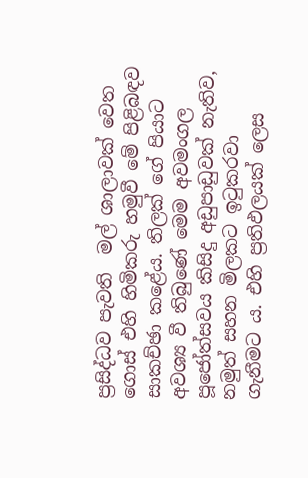ප්‍රසිද්ධව පැවති  මල් ශාලාවක් වෙත ගොස් එහි හිමිකරු හමුවී මේ පිළිබඳව සාකච්ඡා කළේය. තිලක් ගේ පියාට අවශ්‍ය වී තිබුණේ මෙම අවමංගල  පූජෝත්සවය කිසිදු අඩුපාඩුවක් නැතිව, නමුත් සහන මිලකට ඉටුකරවා ගැනීමට ය. එහි ප්‍රතිඵලයක් ලෙස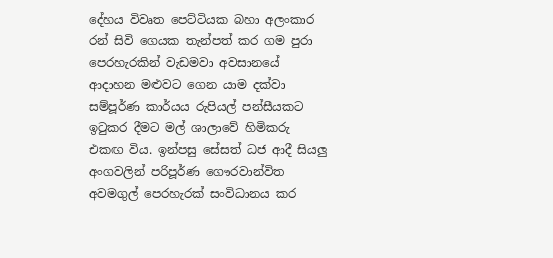දේහය විවෘත පෙට්ටියක බහා අලංකාර රන් සිවි ගෙයක තැන්පත් කර ගම පුරා පෙරහැරකින් වැඩමවා අවසානයේ ආදාහන මළුවට ගෙන යාම දක්වා සම්පූර්ණ කාර්යය රුපියල් පන්සීයකට ඉටුකර දීමට මල් ශාලාවේ හිමිකරු එකඟ විය. ඉන්පසු සේසත් ධජ ආදී සියලු අංගවලින් පරිපූර්ණ ගෞරවාන්විත අවමගුල් පෙරහැරක් සංවිධානය කර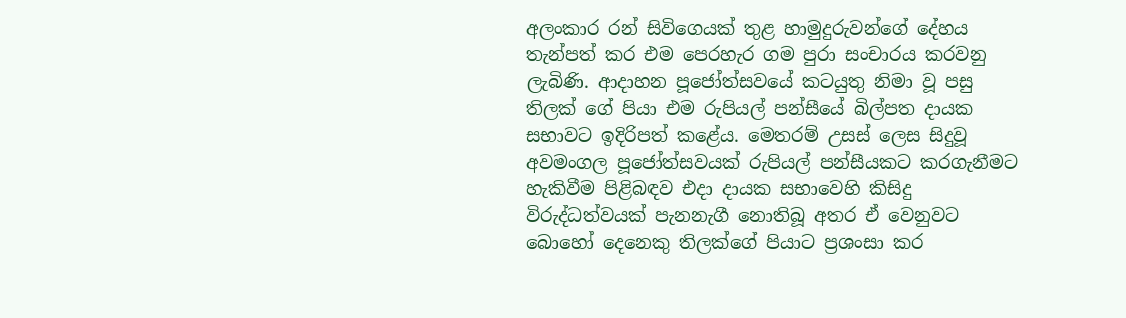අලංකාර රන් සිවිගෙයක් තුළ හාමුදුරුවන්ගේ දේහය තැන්පත් කර එම පෙරහැර ගම පුරා සංචාරය කරවනු ලැබිණි. ආදාහන පූජෝත්සවයේ කටයුතු නිමා වූ පසු තිලක් ගේ පියා එම රුපියල් පන්සීයේ බිල්පත දායක සභාවට ඉදිරිපත් කළේය. මෙතරම් උසස් ලෙස සිදුවූ අවමංගල පූජෝත්සවයක් රුපියල් පන්සීයකට කරගැනීමට හැකිවීම පිළිබඳව එදා දායක සභාවෙහි කිසිදු විරුද්ධත්වයක් පැනනැගී නොතිබූ අතර ඒ වෙනුවට බොහෝ දෙනෙකු තිලක්ගේ පියාට ප්‍රශංසා කර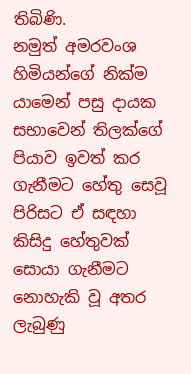තිබිණි.
නමුත් අමරවංශ හිමියන්ගේ නික්ම යාමෙන් පසු දායක සභාවෙන් තිලක්ගේ පියාව ඉවත් කර ගැනීමට හේතු සෙවූ පිරිසට ඒ සඳහා  කිසිදු හේතුවක් සොයා ගැනීමට නොහැකි වූ අතර ලැබුණු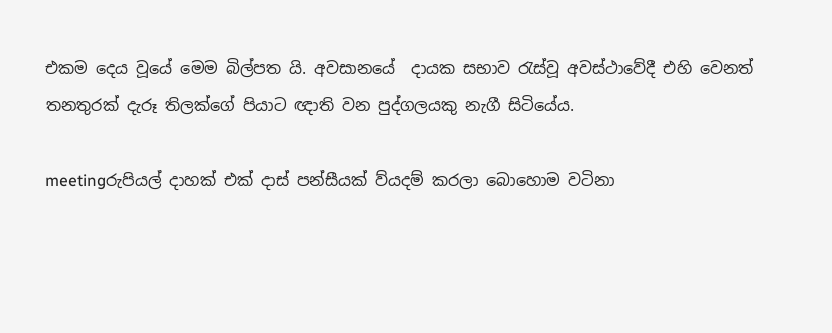එකම දෙය වූයේ මෙම බිල්පත යි. අවසානයේ  දායක සභාව රැස්වූ අවස්ථාවේදී එහි වෙනත් තනතුරක් දැරූ තිලක්ගේ පියාට ඥාති වන පුද්ගලයකු නැගී සිටියේය.

meetingරුපියල් දාහක් එක් දාස් පන්සීයක් ව්යදම් කරලා බොහොම වටිනා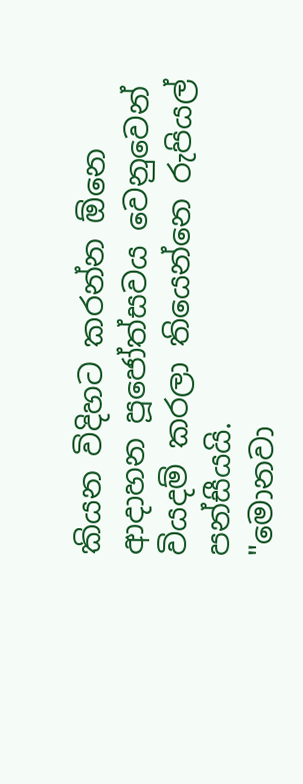කියන විදිහට කරන්න ඕනෙ ආදාහන පූජෝත්සවය වෙනුවෙන් වියදම් කරලා තියෙන්නෙ රුපියල් පන්සීයයි.
"මොනවා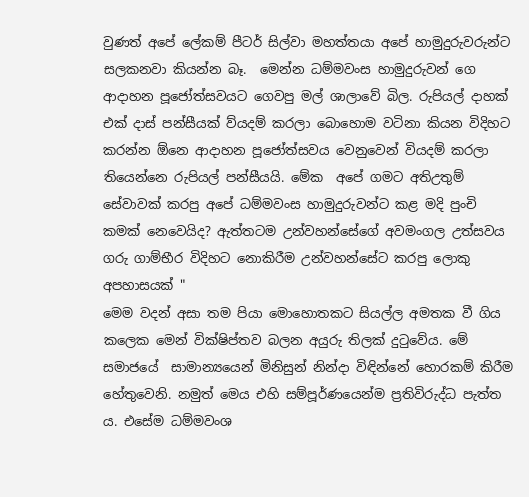වුණත් අපේ ලේකම් පීටර් සිල්වා මහත්තයා අපේ හාමුදුරුවරුන්ට සලකනවා කියන්න බෑ.  මෙන්න ධම්මවංස හාමුදුරුවන් ගෙ ආදාහන පූජෝත්සවයට ගෙවපු මල් ශාලාවේ බිල. රුපියල් දාහක් එක් දාස් පන්සීයක් ව්යදම් කරලා බොහොම වටිනා කියන විදිහට කරන්න ඕනෙ ආදාහන පූජෝත්සවය වෙනුවෙන් වියදම් කරලා තියෙන්නෙ රුපියල් පන්සීයයි. මේක  අපේ ගමට අතිඋතුම් සේවාවක් කරපු අපේ ධම්මවංස හාමුදුරුවන්ට කළ මදි පුංචි කමක් නෙවෙයිද? ඇත්තටම උන්වහන්සේගේ අවමංගල උත්සවය ගරු ගාම්භීර විදිහට නොකිරීම උන්වහන්සේට කරපු ලොකු අපහාසයක් "
මෙම වදන් අසා තම පියා මොහොතකට සියල්ල අමතක වී ගිය කලෙක මෙන් වික්ෂිප්තව බලන අයුරු තිලක් දුටුවේය. මේ සමාජයේ  සාමාන්‍යයෙන් මිනිසුන් නින්දා විඳින්නේ හොරකම් කිරීම හේතුවෙනි. නමුත් මෙය එහි සම්පූර්ණයෙන්ම ප්‍රතිවිරුද්ධ පැත්ත ය. එසේම ධම්මවංශ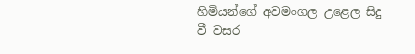හිමියන්ගේ අවමංගල උළෙල සිදු වී වසර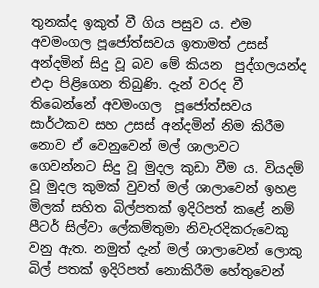තුනක්ද ඉකුත් වී ගිය පසුව ය. එම අවමංගල පූජෝත්සවය ඉතාමත් උසස් අන්දමින් සිදු වූ බව මේ කියන  පුද්ගලයන්ද එදා පිළිගෙන තිබුණි. දැන් වරද වී තිබෙන්නේ අවමංගල  පූජෝත්සවය සාර්ථකව සහ උසස් අන්දමින් නිම කිරීම නොව ඒ වෙනුවෙන් මල් ශාලාවට ගෙවන්නට සිදු වූ මුදල කුඩා වීම ය. වියදම් වූ මුදල කුමක් වුවත් මල් ශාලාවෙන් ඉහළ මිලක් සහිත බිල්පතක් ඉදිරිපත් කළේ නම් පීටර් සිල්වා ලේකම්තුමා නිවැරදිකරුවෙකු වනු ඇත. නමුත් දැන් මල් ශාලාවෙන් ලොකු බිල් පතක් ඉදිරිපත් නොකිරීම හේතුවෙන්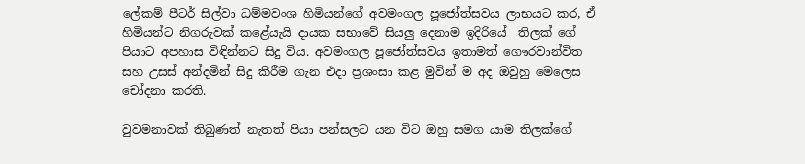ලේකම් පීටර් සිල්වා ධම්මවංශ හිමියන්ගේ අවමංගල පූජෝත්සවය ලාභයට කර, ඒ හිමියන්ට නිගරුවක් කළේයැයි දායක සභාවේ සියලු දෙනාම ඉදිරියේ  තිලක් ගේ පියාට අපහාස විඳින්නට සිදු විය. අවමංගල පූජෝත්සවය ඉතාමත් ගෞරවාන්විත සහ උසස් අන්දමින් සිදු කිරීම ගැන එදා ප්‍රශංසා කළ මුවින් ම අද ඔවුහු මෙලෙස චෝදනා කරති.

වුවමනාවක් තිබුණත් නැතත් පියා පන්සලට යන විට ඔහු සමග යාම තිලක්ගේ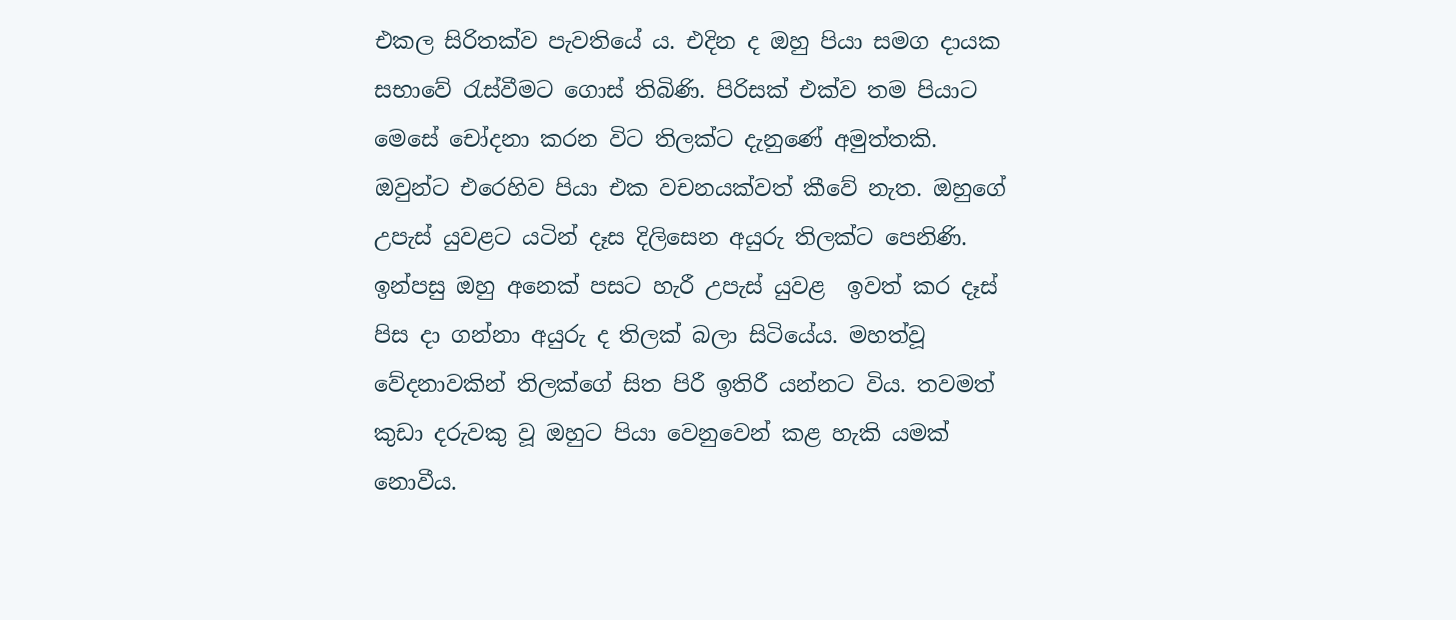එකල සිරිතක්ව පැවතියේ ය. එදින ද ඔහු පියා සමග දායක සභාවේ රැස්වීමට ගොස් තිබිණි. පිරිසක් එක්ව තම පියාට මෙසේ චෝදනා කරන විට තිලක්ට දැනුණේ අමුත්තකි. ඔවුන්ට එරෙහිව පියා එක වචනයක්වත් කීවේ නැත. ඔහුගේ උපැස් යුවළට යටින් දෑස දිලිසෙන අයුරු තිලක්ට පෙනිණි. ඉන්පසු ඔහු අනෙක් පසට හැරී උපැස් යුවළ  ඉවත් කර දෑස් පිස දා ගන්නා අයුරු ද තිලක් බලා සිටියේය. මහත්වූ වේදනාවකින් තිලක්ගේ සිත පිරී ඉතිරී යන්නට විය. තවමත් කුඩා දරුවකු වූ ඔහුට පියා වෙනුවෙන් කළ හැකි යමක් නොවීය.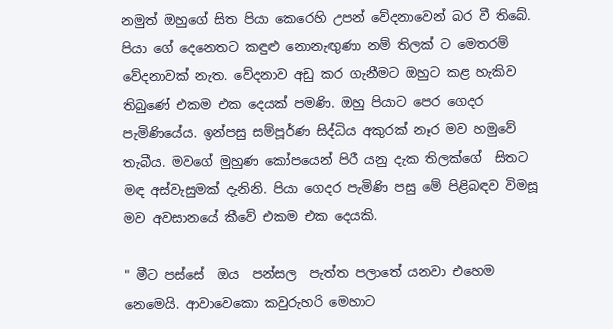නමුත් ඔහුගේ සිත පියා කෙරෙහි උපන් වේදනාවෙන් බර වී තිබේ. පියා ගේ දෙනෙතට කඳුළු නොනැඟුණා නම් තිලක් ට මෙතරම් වේදනාවක් නැත. වේදනාව අඩු කර ගැනීමට ඔහුට කළ හැකිව තිබුණේ එකම එක දෙයක් පමණි. ඔහු පියාට පෙර ගෙදර පැමිණියේය. ඉන්පසු සම්පූර්ණ සිද්ධිය අකුරක් නෑර මව හමුවේ තැබීය. මවගේ මුහුණ කෝපයෙන් පිරී යනු දැක තිලක්ගේ  සිතට මඳ අස්වැසුමක් දැනිනි. පියා ගෙදර පැමිණි පසු මේ පිළිබඳව විමසූ මව අවසානයේ කීවේ එකම එක දෙයකි.

" මීට පස්සේ  ඔය  පන්සල  පැත්ත පලාතේ යනවා එහෙම  නෙමෙයි. ආවාවෙකො කවුරුහරි මෙහාට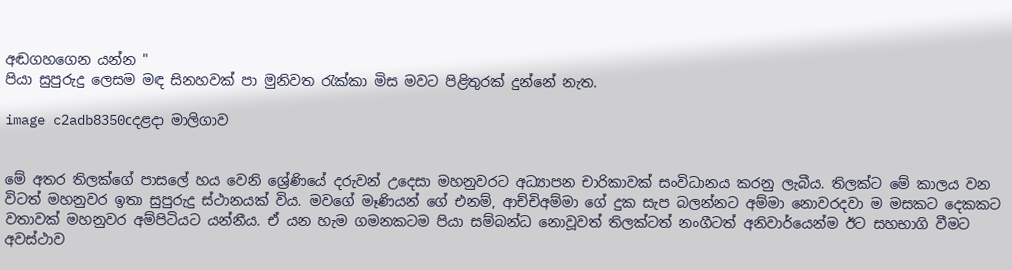අඬගහගෙන යන්න "
පියා සුපුරුදු ලෙසම මඳ සිනහවක් පා මුනිවත රැක්කා මිස මවට පිළිතුරක් දුන්නේ නැත.

image c2adb8350cදළදා මාලිගාව


මේ අතර තිලක්ගේ පාසලේ හය වෙනි ශ්‍රේණියේ දරුවන් උදෙසා මහනුවරට අධ්‍යාපන චාරිකාවක් සංවිධානය කරනු ලැබීය. තිලක්ට මේ කාලය වන විටත් මහනුවර ඉතා සුපුරුදු ස්ථානයක් විය. මවගේ මෑණියන් ගේ එනම්, ආච්චිඅම්මා ගේ දුක සැප බලන්නට අම්මා නොවරදවා ම මසකට දෙකකට වතාවක් මහනුවර අම්පිටියට යන්නීය. ඒ යන හැම ගමනකටම පියා සම්බන්ධ නොවූවත් තිලක්ටත් නංගීටත් අනිවාර්යෙන්ම ඊට සහභාගි වීමට අවස්ථාව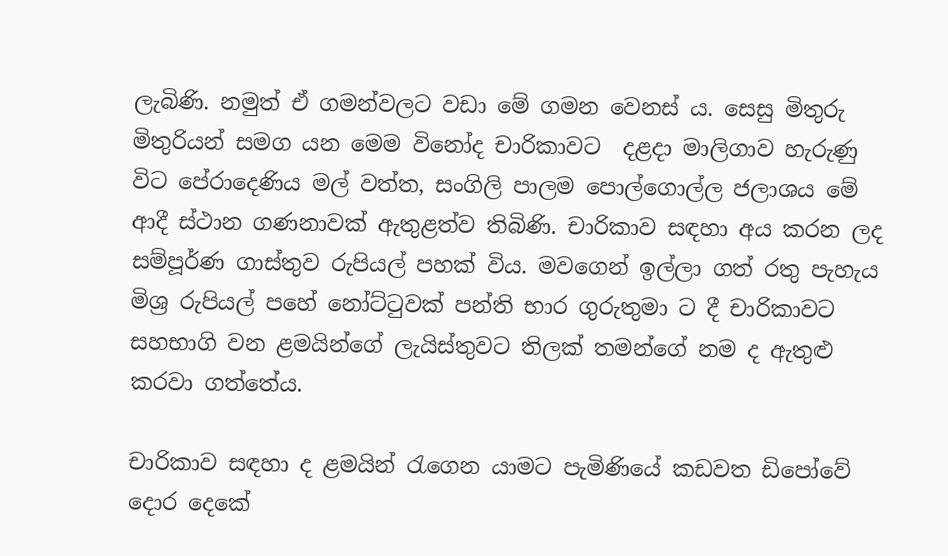ලැබිණි. නමුත් ඒ ගමන්වලට වඩා මේ ගමන වෙනස් ය. සෙසු මිතුරු මිතුරියන් සමග යන මෙම විනෝද චාරිකාවට  දළදා මාලිගාව හැරුණු විට පේරාදෙණිය මල් වත්ත, සංගිලි පාලම පොල්ගොල්ල ජලාශය මේ ආදී ස්ථාන ගණනාවක් ඇතුළත්ව තිබිණි. චාරිකාව සඳහා අය කරන ලද සම්පූර්ණ ගාස්තුව රුපියල් පහක් විය. මවගෙන් ඉල්ලා ගත් රතු පැහැය මිශ්‍ර රුපියල් පහේ නෝට්ටුවක් පන්ති භාර ගුරුතුමා ට දී චාරිකාවට සහභාගි වන ළමයින්ගේ ලැයිස්තුවට තිලක් තමන්ගේ නම ද ඇතුළු කරවා ගත්තේය.

චාරිකාව සඳහා ද ළමයින් රැගෙන යාමට පැමිණියේ කඩවත ඩිපෝවේ දොර දෙකේ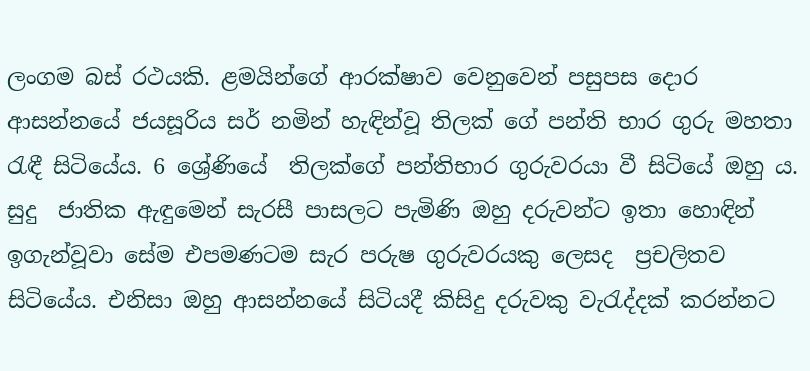ලංගම බස් රථයකි. ළමයින්ගේ ආරක්ෂාව වෙනුවෙන් පසුපස දොර ආසන්නයේ ජයසූරිය සර් නමින් හැඳින්වූ තිලක් ගේ පන්ති භාර ගුරු මහතා රැඳී සිටියේය. 6 ශ්‍රේණියේ  තිලක්ගේ පන්තිභාර ගුරුවරයා වී සිටියේ ඔහු ය. සුදු  ජාතික ඇඳුමෙන් සැරසී පාසලට පැමිණි ඔහු දරුවන්ට ඉතා හොඳින් ඉගැන්වූවා සේම එපමණටම සැර පරුෂ ගුරුවරයකු ලෙසද  ප්‍රචලිතව සිටියේය. එනිසා ඔහු ආසන්නයේ සිටියදී කිසිදු දරුවකු වැරැද්දක් කරන්නට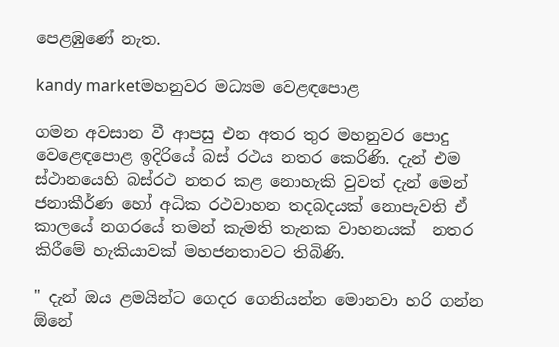පෙළඹුණේ නැත.

kandy marketමහනුවර මධ්‍යම වෙළඳපොළ

ගමන අවසාන වී ආපසු එන අතර තුර මහනුවර පොදු වෙළෙඳපොළ ඉදිරියේ බස් රථය නතර කෙරිණි. දැන් එම ස්ථානයෙහි බස්රථ නතර කළ නොහැකි වුවත් දැන් මෙන් ජනාකීර්ණ හෝ අධික රථවාහන තදබදයක් නොපැවති ඒ කාලයේ නගරයේ තමන් කැමති තැනක වාහනයක්  නතර කිරීමේ හැකියාවක් මහජනතාවට තිබිණි.

" දැන් ඔය ළමයින්ට ගෙදර ගෙනියන්න මොනවා හරි ගන්න ඕනේ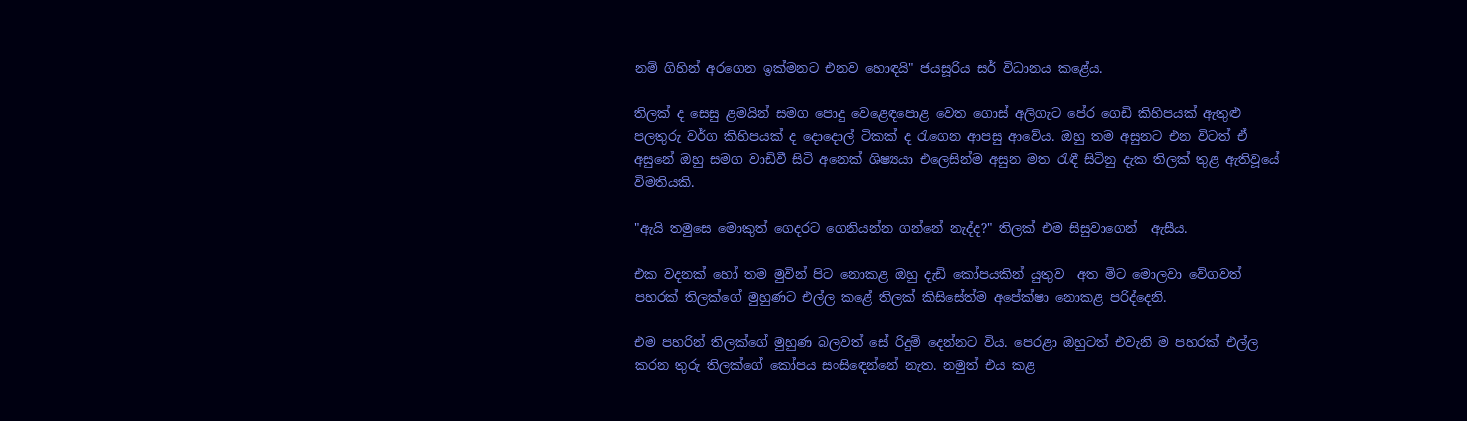නම් ගිහින් අරගෙන ඉක්මනට එනව හොඳයි" ජයසූරිය සර් විධානය කළේය.

තිලක් ද සෙසු ළමයින් සමග පොදු වෙළෙඳපොළ වෙත ගොස් අලිගැට පේර ගෙඩි කිහිපයක් ඇතුළු පලතුරු වර්ග කිහිපයක් ද දොදොල් ටිකක් ද රැගෙන ආපසු ආවේය. ඔහු තම අසුනට එන විටත් ඒ අසුනේ ඔහු සමග වාඩිවී සිටි අනෙක් ශිෂ්‍යයා එලෙසින්ම අසුන මත රැඳී සිටිනු දැක තිලක් තුළ ඇතිවූයේ විමතියකි.

"ඇයි තමුසෙ මොකුත් ගෙදරට ගෙනියන්න ගන්නේ නැද්ද?" තිලක් එම සිසුවාගෙන්  ඇසීය.

එක වදනක් හෝ තම මුවින් පිට නොකළ ඔහු දැඩි කෝපයකින් යුතුව  අත මිට මොලවා වේගවත් පහරක් තිලක්ගේ මුහුණට එල්ල කළේ තිලක් කිසිසේත්ම අපේක්ෂා නොකළ පරිද්දෙනි.

එම පහරින් තිලක්ගේ මුහුණ බලවත් සේ රිදුම් දෙන්නට විය. පෙරළා ඔහුටත් එවැනි ම පහරක් එල්ල කරන තුරු තිලක්ගේ කෝපය සංසිඳෙන්නේ නැත. නමුත් එය කළ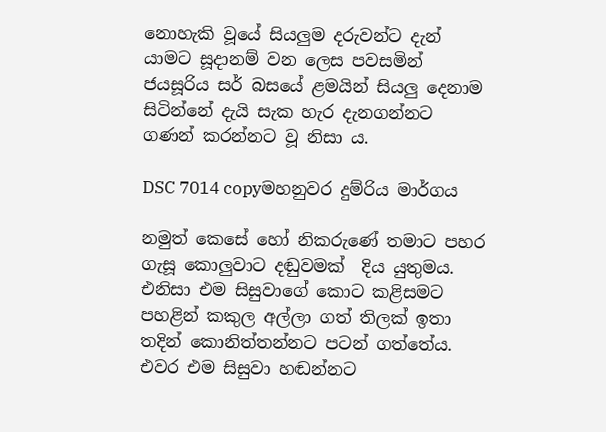නොහැකි වූයේ සියලුම දරුවන්ට දැන් යාමට සූදානම් වන ලෙස පවසමින් ජයසූරිය සර් බසයේ ළමයින් සියලු දෙනාම සිටින්නේ දැයි සැක හැර දැනගන්නට ගණන් කරන්නට වූ නිසා ය.

DSC 7014 copyමහනුවර දුම්රිය මාර්ගය

නමුත් කෙසේ හෝ නිකරුණේ තමාට පහර ගැසූ කොලුවාට දඬුවමක්  දිය යුතුමය. එනිසා එම සිසුවාගේ කොට කළිසමට පහළින් කකුල අල්ලා ගත් තිලක් ඉතා තදින් කොනිත්තන්නට පටන් ගත්තේය. එවර එම සිසුවා හඬන්නට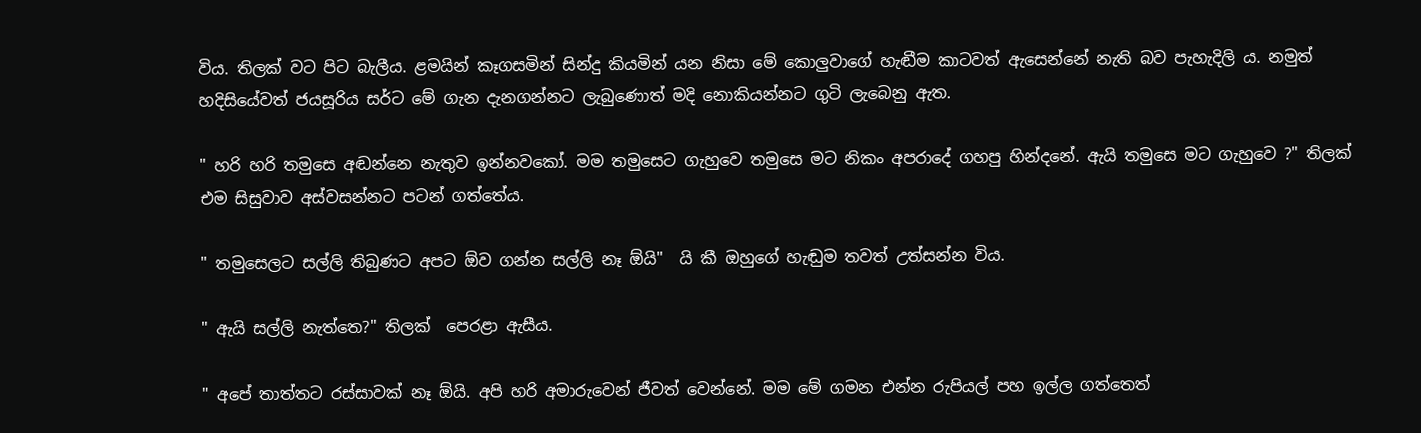විය. තිලක් වට පිට බැලීය. ළමයින් කෑගසමින් සින්දු කියමින් යන නිසා මේ කොලුවාගේ හැඬීම කාටවත් ඇසෙන්නේ නැති බව පැහැදිලි ය. නමුත් හදිසියේවත් ජයසූරිය සර්ට මේ ගැන දැනගන්නට ලැබුණොත් මදි නොකියන්නට ගුටි ලැබෙනු ඇත.

" හරි හරි තමුසෙ අඬන්නෙ නැතුව ඉන්නවකෝ. මම තමුසෙට ගැහුවෙ තමුසෙ මට නිකං අපරාදේ ගහපු හින්දනේ. ඇයි තමුසෙ මට ගැහුවෙ ?" තිලක් එම සිසුවාව අස්වසන්නට පටන් ගත්තේය.

" තමුසෙලට සල්ලි තිබුණට අපට ඕව ගන්න සල්ලි නෑ ඕයි"  යි කී ඔහුගේ හැඬුම තවත් උත්සන්න විය.

" ඇයි සල්ලි නැත්තෙ?" තිලක්  පෙරළා ඇසීය.

" අපේ තාත්තට රස්සාවක් නෑ ඕයි. අපි හරි අමාරුවෙන් ජීවත් වෙන්නේ. මම මේ ගමන එන්න රුපියල් පහ ඉල්ල ගත්තෙත්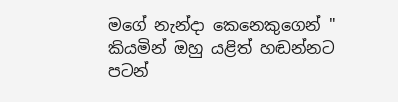මගේ නැන්දා කෙනෙකුගෙන් " කියමින් ඔහු යළිත් හඬන්නට පටන්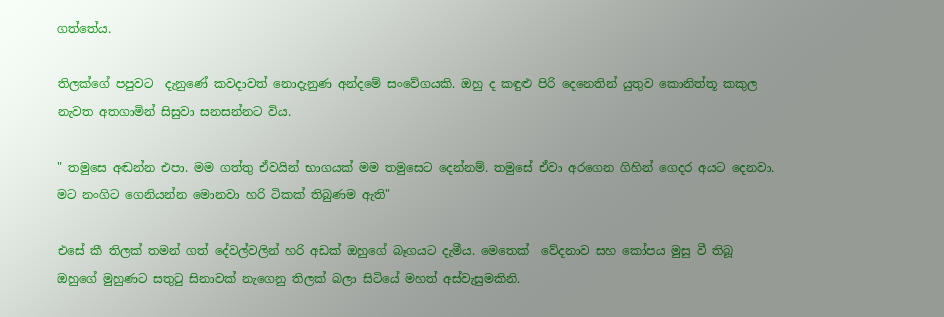ගත්තේය.

තිලක්ගේ පපුවට  දැනුණේ කවදාවත් නොදැනුණ අන්දමේ සංවේගයකි. ඔහු ද කඳුළු පිරි දෙනෙතින් යුතුව කොනිත්තූ කකුල නැවත අතගාමින් සිසුවා සනසන්නට විය.

" තමුසෙ අඬන්න එපා. මම ගත්තු ඒවයින් භාගයක් මම තමුසෙට දෙන්නම්. තමුසේ ඒවා අරගෙන ගිහින් ගෙදර අයට දෙනවා. මට නංගිට ගෙනියන්න මොනවා හරි ටිකක් තිබුණම ඇති"

එසේ කී තිලක් තමන් ගත් දේවල්වලින් හරි අඩක් ඔහුගේ බෑගයට දැමීය. මෙතෙක්  වේදනාව සහ කෝපය මුසු වී තිබූ ඔහුගේ මුහුණට සතුටු සිනාවක් නැගෙනු තිලක් බලා සිටියේ මහත් අස්වැසුමකිනි.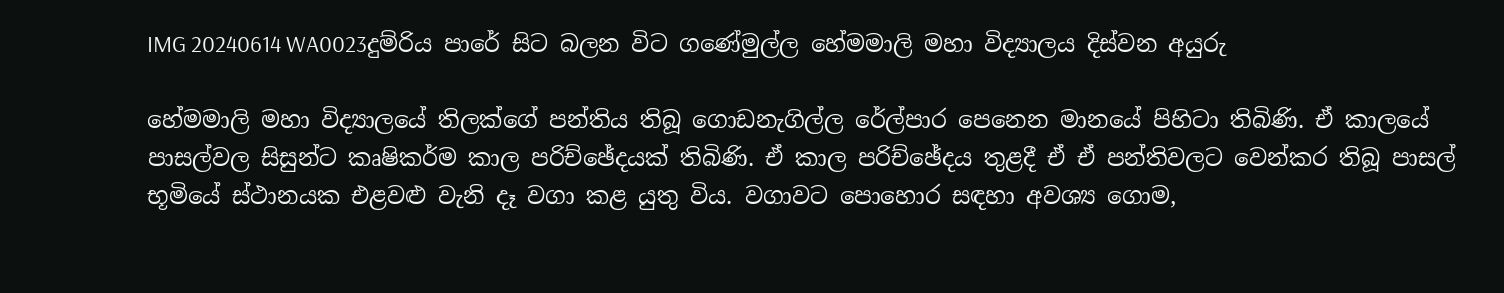IMG 20240614 WA0023දුම්රිය පාරේ සිට බලන විට ගණේමුල්ල හේමමාලි මහා විද්‍යාලය දිස්වන අයුරු

හේමමාලි මහා විද්‍යාලයේ තිලක්ගේ පන්තිය තිබූ ගොඩනැගිල්ල රේල්පාර පෙනෙන මානයේ පිහිටා තිබිණි. ඒ කාලයේ පාසල්වල සිසුන්ට කෘෂිකර්ම කාල පරිච්ඡේදයක් තිබිණි. ඒ කාල පරිච්ඡේදය තුළදී ඒ ඒ පන්තිවලට වෙන්කර තිබූ පාසල් භූමියේ ස්ථානයක එළවළු වැනි දෑ වගා කළ යුතු විය. වගාවට පොහොර සඳහා අවශ්‍ය ගොම,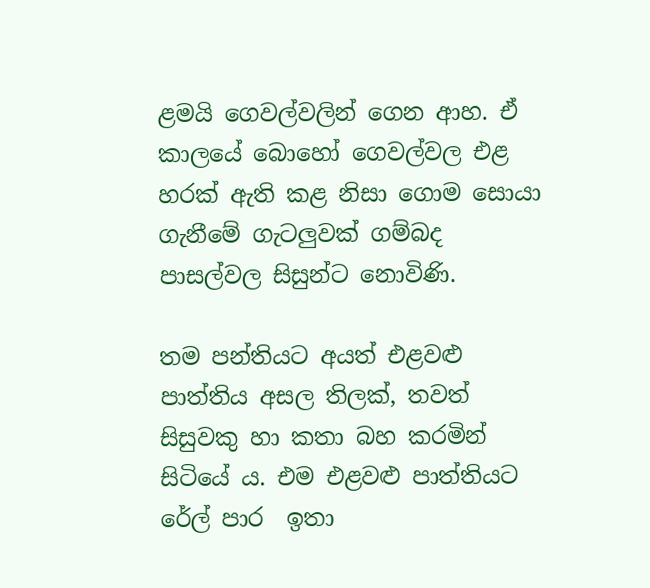ළමයි ගෙවල්වලින් ගෙන ආහ. ඒ කාලයේ බොහෝ ගෙවල්වල එළ හරක් ඇති කළ නිසා ගොම සොයා ගැනීමේ ගැටලුවක් ගම්බද පාසල්වල සිසුන්ට නොවිණි.

තම පන්තියට අයත් එළවළු පාත්තිය අසල තිලක්, තවත් සිසුවකු හා කතා බහ කරමින්  සිටියේ ය. එම එළවළු පාත්තියට රේල් පාර  ඉතා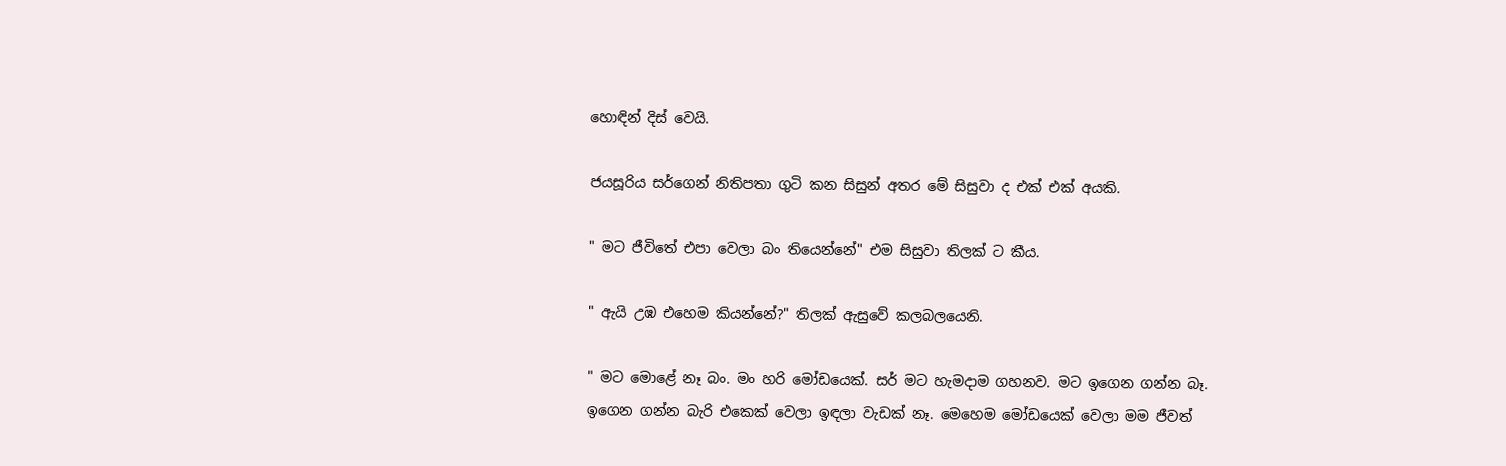හොඳින් දිස් වෙයි.

ජයසූරිය සර්ගෙන් නිතිපතා ගුටි කන සිසුන් අතර මේ සිසුවා ද එක් එක් අයකි.

" මට ජීවිතේ එපා වෙලා බං තියෙන්නේ" එම සිසුවා තිලක් ට කීය.

" ඇයි උඹ එහෙම කියන්නේ?" තිලක් ඇසුවේ කලබලයෙනි.

" මට මොළේ නෑ බං. මං හරි මෝඩයෙක්. සර් මට හැමදාම ගහනව. මට ඉගෙන ගන්න බෑ. ඉගෙන ගන්න බැරි එකෙක් වෙලා ඉඳලා වැඩක් නෑ. මෙහෙම මෝඩයෙක් වෙලා මම ජීවත්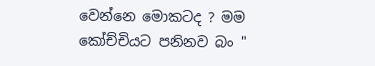වෙන්නෙ මොකටද ? මම කෝච්චියට පනිනව බං "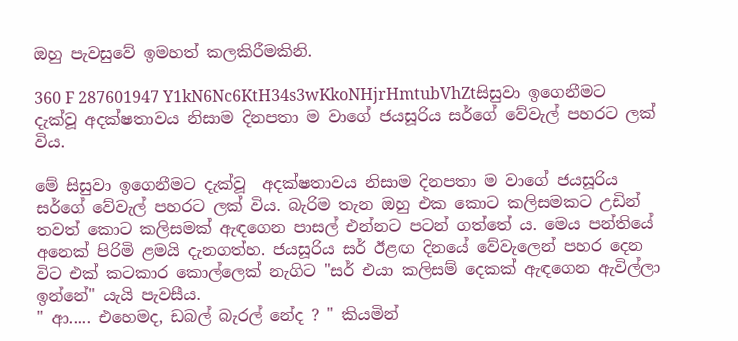ඔහු පැවසුවේ ඉමහත් කලකිරීමකිනි.

360 F 287601947 Y1kN6Nc6KtH34s3wKkoNHjrHmtubVhZtසිසුවා ඉගෙනීමට දැක්වූ අදක්ෂතාවය නිසාම දිනපතා ම වාගේ ජයසූරිය සර්ගේ වේවැල් පහරට ලක් විය.

මේ සිසුවා ඉගෙනීමට දැක්වූ  අදක්ෂතාවය නිසාම දිනපතා ම වාගේ ජයසූරිය සර්ගේ වේවැල් පහරට ලක් විය. බැරිම තැන ඔහු එක කොට කලිසමකට උඩින් තවත් කොට කලිසමක් ඇඳගෙන පාසල් එන්නට පටන් ගත්තේ ය. මෙය පන්තියේ අනෙක් පිරිමි ළමයි දැනගත්හ. ජයසූරිය සර් ඊළඟ දිනයේ වේවැලෙන් පහර දෙන විට එක් කටකාර කොල්ලෙක් නැගිට "සර් එයා කලිසම් දෙකක් ඇඳගෙන ඇවිල්ලා ඉන්නේ" යැයි පැවසීය.
" ආ..... එහෙමද, ඩබල් බැරල් නේද ? " කියමින්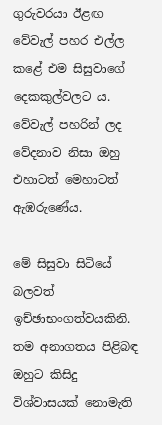ගුරුවරයා ඊළඟ වේවැල් පහර එල්ල කළේ එම සිසුවාගේ දෙකකුල්වලට ය. වේවැල් පහරින් ලද වේදනාව නිසා ඔහු එහාටත් මෙහාටත් ඇඹරුණේය.

මේ සිසුවා සිටියේ බලවත් ඉච්ඡාභංගත්වයකිනි. තම අනාගතය පිළිබඳ ඔහුට කිසිදු විශ්වාසයක් නොමැති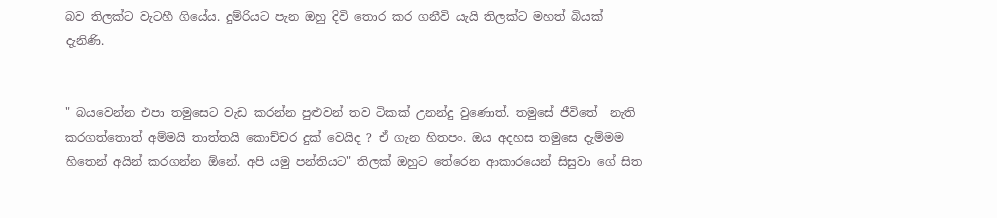බව තිලක්ට වැටහී ගියේය. දුම්රියට පැන ඔහු දිවි තොර කර ගනීවි යැයි තිලක්ට මහත් බියක් දැනිණි.


" බයවෙන්න එපා තමුසෙට වැඩ කරන්න පුළුවන් තව ටිකක් උනන්දු වුණොත්. තමුසේ ජීවිතේ  නැති කරගත්තොත් අම්මයි තාත්තයි කොච්චර දුක් වෙයිද ? ඒ ගැන හිතපං. ඔය අදහස තමුසෙ දැම්මම හිතෙන් අයින් කරගන්න ඕනේ. අපි යමු පන්තියට" තිලක් ඔහුට තේරෙන ආකාරයෙන් සිසුවා ගේ සිත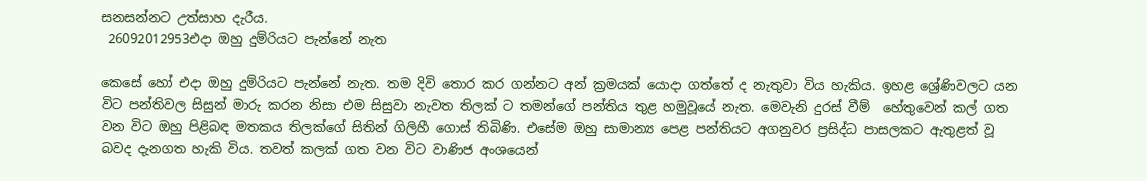සනසන්නට උත්සාහ දැරීය.
 26092012953එදා ඔහු දුම්රියට පැන්නේ නැත

කෙසේ හෝ එදා ඔහු දුම්රියට පැන්නේ නැත. තම දිවි තොර කර ගන්නට අන් ක්‍රමයක් යොදා ගත්තේ ද නැතුවා විය හැකිය. ඉහළ ශ්‍රේණිවලට යන විට පන්තිවල සිසුන් මාරු කරන නිසා එම සිසුවා නැවත තිලක් ට තමන්ගේ පන්තිය තුළ හමුවූයේ නැත. මෙවැනි දුරස් වීම්  හේතුවෙන් කල් ගත වන විට ඔහු පිළිබඳ මතකය තිලක්ගේ සිතින් ගිලිහී ගොස් තිබිණි. එසේම ඔහු සාමාන්‍ය පෙළ පන්තියට අගනුවර ප්‍රසිද්ධ පාසලකට ඇතුළත් වූ බවද දැනගත හැකි විය. තවත් කලක් ගත වන විට වාණිජ අංශයෙන්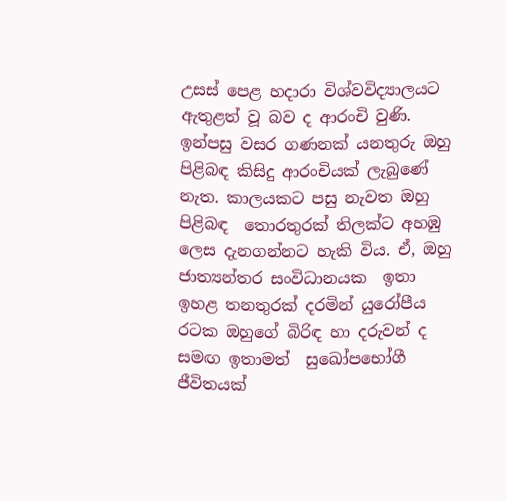උසස් පෙළ හදාරා විශ්වවිද්‍යාලයට ඇතුළත් වූ බව ද ආරංචි වුණි. ඉන්පසු වසර ගණනක් යනතුරු ඔහු පිළිබඳ කිසිදු ආරංචියක් ලැබුණේ නැත. කාලයකට පසු නැවත ඔහු පිළිබඳ  තොරතුරක් තිලක්ට අහඹු ලෙස දැනගන්නට හැකි විය. ඒ, ඔහු ජාත්‍යන්තර සංවිධානයක  ඉතා ඉහළ තනතුරක් දරමින් යුරෝපීය රටක ඔහුගේ බිරිඳ හා දරුවන් ද සමඟ ඉතාමත්  සුඛෝපභෝගී ජීවිතයක්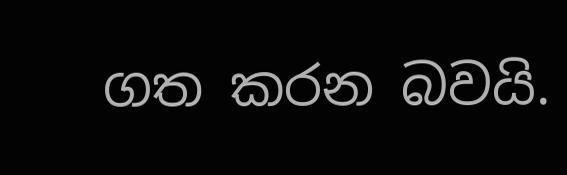ගත කරන බවයි.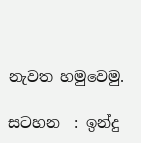නැවත හමුවෙමු.

සටහන  : ඉන්දු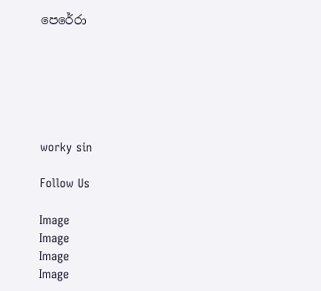පෙරේරා






worky sin

Follow Us

Image
Image
Image
Image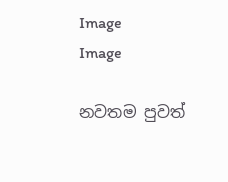Image
Image

නවතම පුවත්